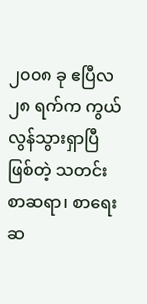၂၀၀၈ ခု ဧပြီလ ၂၈ ရက်က ကွယ်လွန်သွားရှာပြီ ဖြစ်တဲ့ သတင်းစာဆရာ၊ စာရေးဆ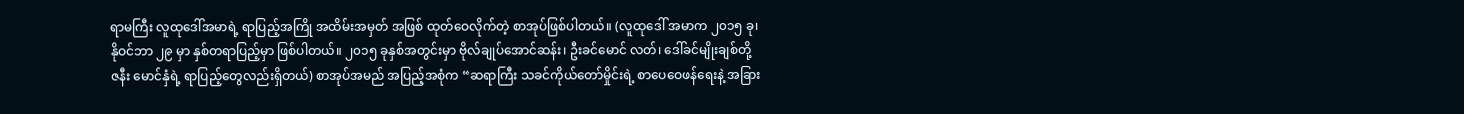ရာမကြီး လူထုဒေါ်အမာရဲ့ ရာပြည့်အကြို အထိမ်းအမှတ် အဖြစ် ထုတ်ဝေလိုက်တဲ့ စာအုပ်ဖြစ်ပါတယ်။ (လူထုဒေါ် အမာက ၂၀၁၅ ခု၊ နိုဝင်ဘာ ၂၉ မှာ နှစ်တရာပြည့်မှာ ဖြစ်ပါတယ်။ ၂၀၁၅ ခုနှစ်အတွင်းမှာ ဗိုလ်ချုပ်အောင်ဆန်း၊ ဦးခင်မောင် လတ်၊ ဒေါ်ခင်မျိုးချစ်တို့ ဇနီး မောင်နှံရဲ့ ရာပြည့်တွေလည်းရှိတယ်) စာအုပ်အမည် အပြည့်အစုံက “ဆရာကြီး သခင်ကိုယ်တော်မှိုင်းရဲ့ စာပေဝေဖန်ရေးနဲ့ အခြား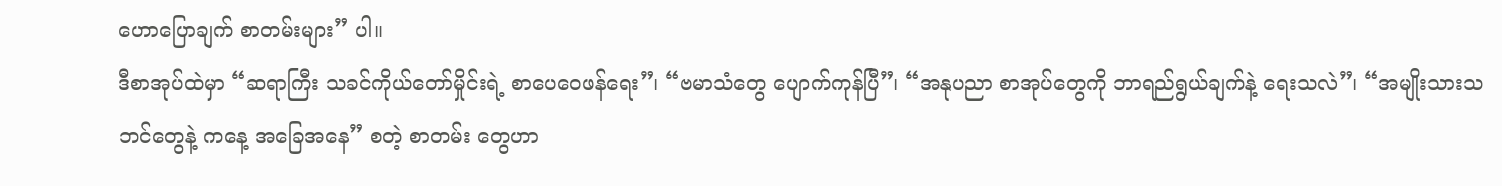ဟောပြောချက် စာတမ်းများ” ပါ။
ဒီစာအုပ်ထဲမှာ “ဆရာကြီး သခင်ကိုယ်တော်မှိုင်းရဲ့ စာပေဝေဖန်ရေး”၊ “ဗမာသံတွေ ပျောက်ကုန်ပြီ”၊ “အနုပညာ စာအုပ်တွေကို ဘာရည်ရွယ်ချက်နဲ့ ရေးသလဲ”၊ “အမျိုးသားသဘင်တွေနဲ့ ကနေ့ အခြေအနေ” စတဲ့ စာတမ်း တွေဟာ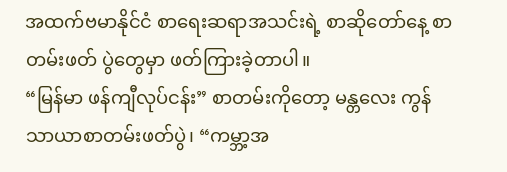အထက်ဗမာနိုင်ငံ စာရေးဆရာအသင်းရဲ့ စာဆိုတော်နေ့ စာတမ်းဖတ် ပွဲတွေမှာ ဖတ်ကြားခဲ့တာပါ။
“မြန်မာ ဖန်ကျီလုပ်ငန်း” စာတမ်းကိုတော့ မန္တလေး ကွန်သာယာစာတမ်းဖတ်ပွဲ၊ “ကမ္ဘာ့အ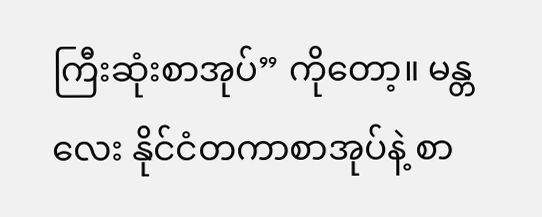ကြီးဆုံးစာအုပ်” ကိုတော့။ မန္တလေး နိုင်ငံတကာစာအုပ်နဲ့ စာ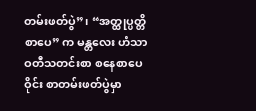တမ်းဖတ်ပွဲ”၊ “အတ္ထုပ္ပတ္တိစာပေ” က မန္တလေး ဟံသာဝတီသတင်းစာ စနေစာပေဝိုင်း စာတမ်းဖတ်ပွဲမှာ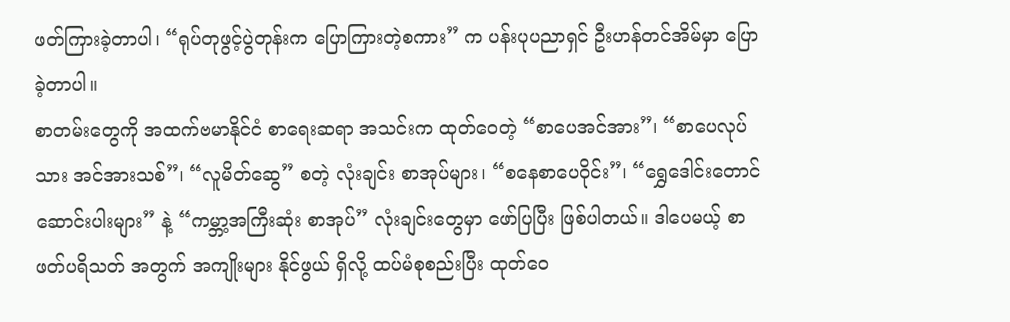ဖတ်ကြားခဲ့တာပါ၊ “ရုပ်တုဖွင့်ပွဲတုန်းက ပြောကြားတဲ့စကား” က ပန်းပုပညာရှင် ဦးဟန်တင်အိမ်မှာ ပြောခဲ့တာပါ။
စာတမ်းတွေကို အထက်ဗမာနိုင်ငံ စာရေးဆရာ အသင်းက ထုတ်ဝေတဲ့ “စာပေအင်အား”၊ “စာပေလုပ်သား အင်အားသစ်”၊ “လူမိတ်ဆွေ” စတဲ့ လုံးချင်း စာအုပ်များ၊ “စနေစာပေဝိုင်း”၊ “ရွှေဒေါင်းတောင် ဆောင်းပါးများ” နဲ့ “ကမ္ဘာ့အကြီးဆုံး စာအုပ်” လုံးချင်းတွေမှာ ဖော်ပြပြီး ဖြစ်ပါတယ်။ ဒါပေမယ့် စာဖတ်ပရိသတ် အတွက် အကျိုးများ နိုင်ဖွယ် ရှိလို့ ထပ်မံစုစည်းပြီး ထုတ်ဝေ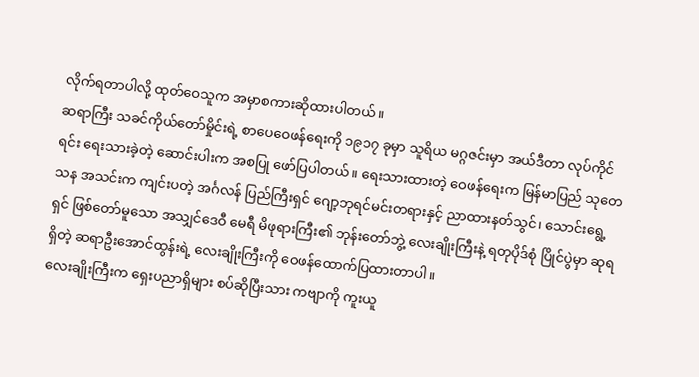လိုက်ရတာပါလို့ ထုတ်ဝေသူက အမှာစကားဆိုထားပါတယ်။
ဆရာကြီး သခင်ကိုယ်တော်မှိုင်းရဲ့ စာပေဝေဖန်ရေးကို ၁၉၁၇ ခုမှာ သူရိယ မဂ္ဂဇင်းမှာ အယ်ဒီတာ လုပ်ကိုင်ရင်း ရေးသားခဲ့တဲ့ ဆောင်းပါးက အစပြု ဖော်ပြပါတယ်။ ရေးသားထားတဲ့ ဝေဖန်ရေးက မြန်မာပြည် သုတေသန အသင်းက ကျင်းပတဲ့ အင်္ဂလန် ပြည်ကြီးရှင် ဂျော့ဘုရင်မင်းတရားနှင့် ညာထားနတ်သွင်၊ သောင်းရွေ့ရှင် ဖြစ်တော်မူသော အသျှင်ဒေဝီ မေရီ မိဖုရားကြီး၏ ဘုန်းတော်ဘွဲ့ လေးချိုးကြီးနဲ့ ရတုပိုဒ်စုံ ပြိုင်ပွဲမှာ ဆုရရှိတဲ့ ဆရာဦးအောင်ထွန်းရဲ့ လေးချိုးကြီးကို ဝေဖန်ထောက်ပြထားတာပါ။
လေးချိုးကြီးက ရှေးပညာရှိများ စပ်ဆိုပြီးသား ကဗျာကို ကူးယူ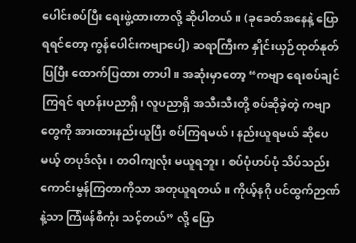ပေါင်းစပ်ပြီး ရေးဖွဲ့ထားတာလို့ ဆိုပါတယ်။ (ခုခေတ်အနေနဲ့ ပြောရရင်တော့ ကွန်ပေါင်းကဗျာပေါ့) ဆရာကြီးက နှိုင်းယှဉ်ထုတ်နုတ်ပြပြီး ထောက်ပြထား တာပါ။ အဆုံးမှာတော့ “ကဗျာ ရေးစပ်ချင်ကြရင် ရဟန်းပညာရှိ၊ လူပညာရှိ အသီးသီးတို့ စပ်ဆိုခဲ့တဲ့ ကဗျာတွေကို အားထားနည်းယူပြီး စပ်ကြရမယ်၊ နည်းယူရမယ် ဆိုပေမယ့် တပုဒ်လုံး၊ တဝါကျလုံး မယူရဘူး၊ စပ်ပုံဟပ်ပုံ သိပ်သည်း ကောင်းမွန်ကြတာကိုသာ အတုယူရတယ်။ ကိုယ့်နဂို ပင်ထွက်ဉာဏ်နဲ့သာ ကြံဖန်စီကုံး သင့်တယ်” လို့ ပြော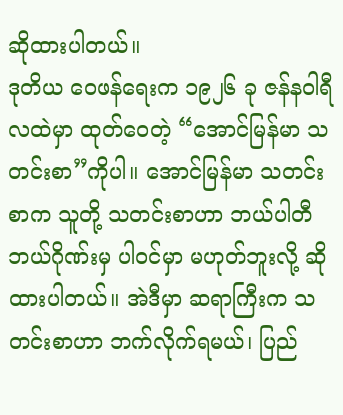ဆိုထားပါတယ်။
ဒုတိယ ဝေဖန်ရေးက ၁၉၂၆ ခု ဇန်နဝါရီလထဲမှာ ထုတ်ဝေတဲ့ “အောင်မြန်မာ သတင်းစာ”ကိုပါ။ အောင်မြန်မာ သတင်းစာက သူတို့ သတင်းစာဟာ ဘယ်ပါတီ ဘယ်ဂိုဏ်းမှ ပါဝင်မှာ မဟုတ်ဘူးလို့ ဆိုထားပါတယ်။ အဲဒီမှာ ဆရာကြီးက သတင်းစာဟာ ဘက်လိုက်ရမယ်၊ ပြည်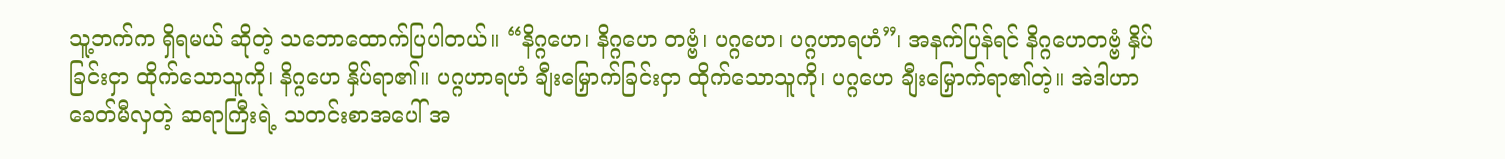သူ့ဘက်က ရှိရမယ် ဆိုတဲ့ သဘောထောက်ပြပါတယ်။ “နိဂ္ဂဟေ၊ နိဂ္ဂဟေ တဗ္ဗံ၊ ပဂ္ဂဟေ၊ ပဂ္ဂဟာရဟံ”၊ အနက်ပြန်ရင် နိဂ္ဂဟေတဗ္ဗံ နှိပ်ခြင်းငှာ ထိုက်သောသူကို၊ နိဂ္ဂဟေ နှိပ်ရာ၏။ ပဂ္ဂဟာရဟံ ချီးမြှောက်ခြင်းငှာ ထိုက်သောသူကို၊ ပဂ္ဂဟေ ချီးမြှောက်ရာ၏တဲ့။ အဲဒါဟာ ခေတ်မီလှတဲ့ ဆရာကြီးရဲ့ သတင်းစာအပေါ် အ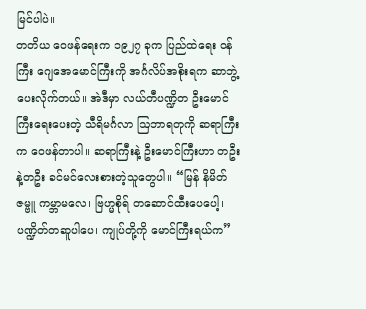မြင်ပါပဲ။
တတိယ ဝေဖန်ရေးက ၁၉၂၇ ခုက ပြည်ထဲရေး ဝန်ကြီး ဂျေအေမောင်ကြီးကို အင်္ဂလိပ်အစိုးရက ဆာဘွဲ့ ပေးလိုက်တယ်။ အဲဒီမှာ လယ်တီပဏ္ဍိတ ဦးမောင်ကြီးရေးပေးတဲ့ သီရိမင်္ဂလာ ဩဘာရတုကို ဆရာကြီးက ဝေဖန်တာပါ။ ဆရာကြီးနဲ့ ဦးမောင်ကြီးဟာ တဦးနဲ့တဦး ခင်မင်လေးစားတဲ့သူတွေပါ။ “မြန် နိမိတ်ဇမ္ဗူ ကမ္ဘာမလေ၊ ဗြဟ္မစိုရ် တဆောင်ထီးပေပေါ့၊ ပဏ္ဍိတ်တဆူပါပေ၊ ကျုပ်တို့ကို မောင်ကြီးရယ်က”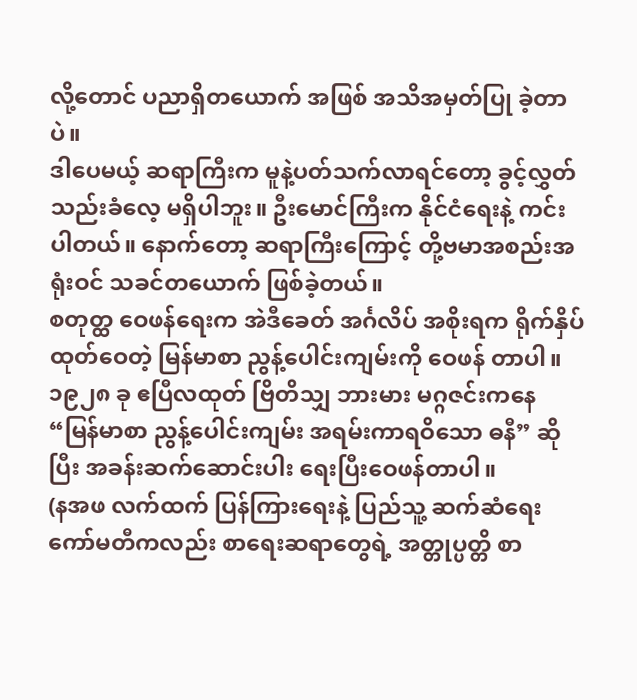လို့တောင် ပညာရှိတယောက် အဖြစ် အသိအမှတ်ပြု ခဲ့တာပဲ။
ဒါပေမယ့် ဆရာကြီးက မူနဲ့ပတ်သက်လာရင်တော့ ခွင့်လွှတ်သည်းခံလေ့ မရှိပါဘူး။ ဦးမောင်ကြီးက နိုင်ငံရေးနဲ့ ကင်းပါတယ်။ နောက်တော့ ဆရာကြီးကြောင့် တို့ဗမာအစည်းအရုံးဝင် သခင်တယောက် ဖြစ်ခဲ့တယ်။
စတုတ္ထ ဝေဖန်ရေးက အဲဒီခေတ် အင်္ဂလိပ် အစိုးရက ရိုက်နှိပ်ထုတ်ဝေတဲ့ မြန်မာစာ ညွန့်ပေါင်းကျမ်းကို ဝေဖန် တာပါ။ ၁၉၂၈ ခု ဧပြီလထုတ် ဗြိတိသျှ ဘားမား မဂ္ဂဇင်းကနေ “မြန်မာစာ ညွန့်ပေါင်းကျမ်း အရမ်းကာရဝိသော ဓနီ” ဆိုပြီး အခန်းဆက်ဆောင်းပါး ရေးပြီးဝေဖန်တာပါ။
(နအဖ လက်ထက် ပြန်ကြားရေးနဲ့ ပြည်သူ့ ဆက်ဆံရေး ကော်မတီကလည်း စာရေးဆရာတွေရဲ့ အတ္တုပ္ပတ္တိ စာ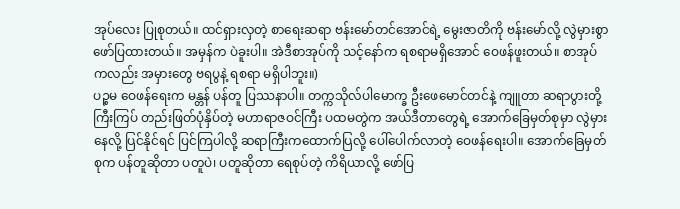အုပ်လေး ပြုစုတယ်။ ထင်ရှားလှတဲ့ စာရေးဆရာ ဗန်းမော်တင်အောင်ရဲ့ မွေးဇာတိကို ဗန်းမော်လို့ လွဲမှားစွာ ဖော်ပြထားတယ်။ အမှန်က ပဲခူးပါ။ အဲဒီစာအုပ်ကို သင့်နော်က ရစရာမရှိအောင် ဝေဖန်ဖူးတယ်။ စာအုပ် ကလည်း အမှားတွေ ဗရပွနဲ့ ရစရာ မရှိပါဘူး။)
ပဉ္စမ ဝေဖန်ရေးက မန္တန် ပန်တူ ပြဿနာပါ။ တက္ကသိုလ်ပါမောက္ခ ဦးဖေမောင်တင်နဲ့ ကျူတာ ဆရာပွားတို့ ကြီးကြပ် တည်းဖြတ်ပုံနှိပ်တဲ့ မဟာရာဇဝင်ကြီး ပထမတွဲက အယ်ဒီတာတွေရဲ့ အောက်ခြေမှတ်စုမှာ လွဲမှား နေလို့ ပြင်နိုင်ရင် ပြင်ကြပါလို့ ဆရာကြီးကထောက်ပြလို့ ပေါ်ပေါက်လာတဲ့ ဝေဖန်ရေးပါ။ အောက်ခြေမှတ်စုက ပန်တူဆိုတာ ပတူပဲ၊ ပတူဆိုတာ ရေစုပ်တဲ့ ကိရိယာလို့ ဖော်ပြ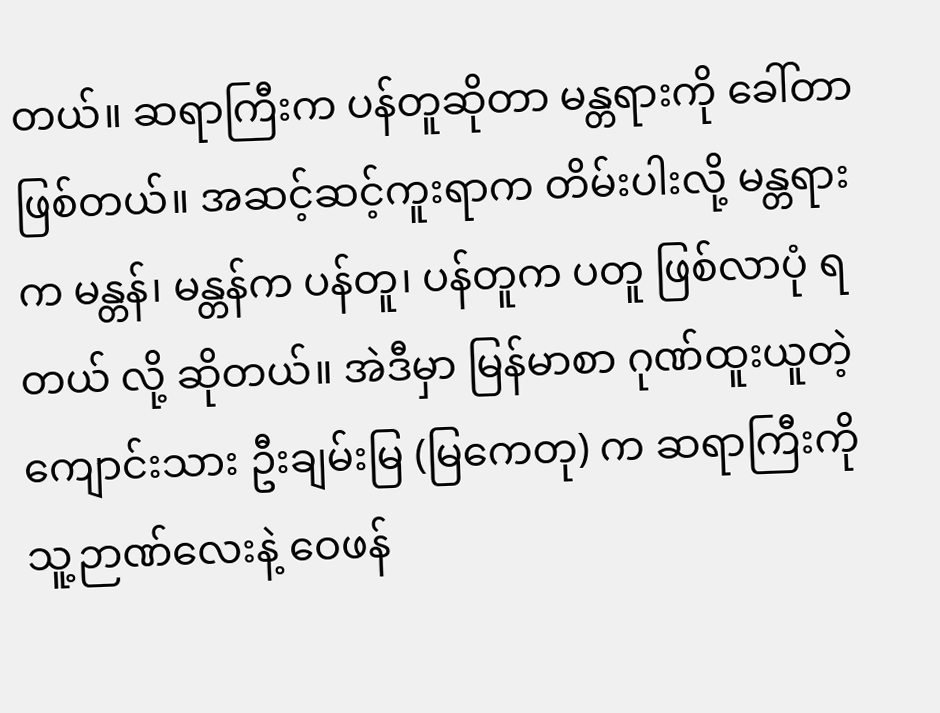တယ်။ ဆရာကြီးက ပန်တူဆိုတာ မန္တရားကို ခေါ်တာဖြစ်တယ်။ အဆင့်ဆင့်ကူးရာက တိမ်းပါးလို့ မန္တရားက မန္တန်၊ မန္တန်က ပန်တူ၊ ပန်တူက ပတူ ဖြစ်လာပုံ ရတယ် လို့ ဆိုတယ်။ အဲဒီမှာ မြန်မာစာ ဂုဏ်ထူးယူတဲ့ ကျောင်းသား ဦးချမ်းမြ (မြကေတု) က ဆရာကြီးကို သူ့ဉာဏ်လေးနဲ့ ဝေဖန်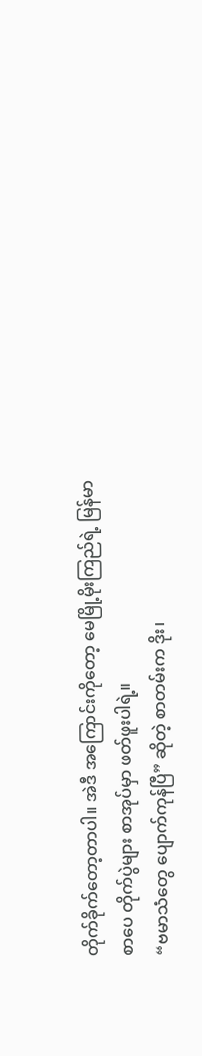တိုက်ခိုက်တော့တာပါ။ အဲဒီ အကြောင်းကိုတော့ မေမြို့မိုးကြည်ရဲ့ မြန်မာစာပေ တိုက်ပွဲများ စာအုပ်မှာ ဖတ်ဖူးပါရဲ့။
“ဗမာသံတွေ ပျောက်ကုန်ပြီ” ဆိုတဲ့ စာတမ်းက ဒိုး၊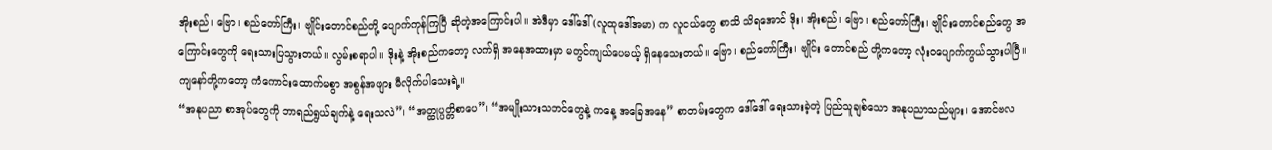အိုးစည်၊ ဗြော၊ စည်တော်ကြီး၊ ဗျိုင်းတောင်စည်တို့ ပျောက်ကုန်ကြပြီ ဆိုတဲ့အကြောင်းပါ။ အဲဒီမှာ ဒေါ်ဒေါ် (လူထုဒေါ်အမာ) က လူငယ်တွေ စာသိ သိရအောင် ဒိုး၊ အိုးစည်၊ ဗြော၊ စည်တော်ကြီး၊ ဗျိုင်းတောင်စည်တွေ အကြောင်းတွေကို ရေးသားပြသွားတယ်။ လွမ်းစရာပါ။ ဒိုးနဲ့ အိုးစည်ကတော့ လက်ရှိ အနေအထားမှာ မတွင်ကျယ်ပေမယ့် ရှိနေသေးတယ်။ ဗြော၊ စည်တော်ကြီး၊ ဗျိုင်း တောင်စည် တို့ကတော့ လုံးဝပျောက်ကွယ်သွားပါပြီ။ ကျနော်တို့ကတော့ ကံကောင်းထောက်မစွာ အစွန်အဖျား မီလိုက်ပါသေးရဲ့။
“အနုပညာ စာအုပ်တွေကို ဘာရည်ရွယ်ချက်နဲ့ ရေးသလဲ”၊ “အတ္ထုပ္ပတ္တိစာပေ”၊ “အမျိုးသားသဘင်တွေနဲ့ ကနေ့ အခြေအနေ” စာတမ်းတွေက ဒေါ်ဒေါ် ရေးသားခဲ့တဲ့ ပြည်သူချစ်သော အနုပညာသည်များ၊ အောင်ဗလ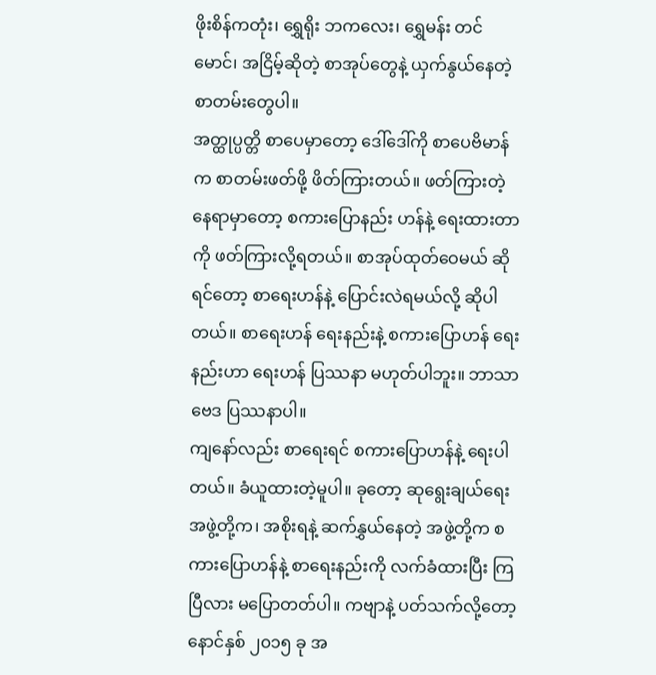ဖိုးစိန်ကတုံး၊ ရွှေရိုး ဘကလေး၊ ရွှေမန်း တင်မောင်၊ အငြိမ့်ဆိုတဲ့ စာအုပ်တွေနဲ့ ယှက်နွယ်နေတဲ့ စာတမ်းတွေပါ။
အတ္ထုပ္ပတ္တိ စာပေမှာတော့ ဒေါ်ဒေါ်ကို စာပေဗိမာန်က စာတမ်းဖတ်ဖို့ ဖိတ်ကြားတယ်။ ဖတ်ကြားတဲ့ နေရာမှာတော့ စကားပြောနည်း ဟန်နဲ့ ရေးထားတာကို ဖတ်ကြားလို့ရတယ်။ စာအုပ်ထုတ်ဝေမယ် ဆိုရင်တော့ စာရေးဟန်နဲ့ ပြောင်းလဲရမယ်လို့ ဆိုပါတယ်။ စာရေးဟန် ရေးနည်းနဲ့ စကားပြောဟန် ရေးနည်းဟာ ရေးဟန် ပြဿနာ မဟုတ်ပါဘူး။ ဘာသာဗေဒ ပြဿနာပါ။
ကျနော်လည်း စာရေးရင် စကားပြောဟန်နဲ့ ရေးပါတယ်။ ခံယူထားတဲ့မူပါ။ ခုတော့ ဆုရွေးချယ်ရေး အဖွဲ့တို့က၊ အစိုးရနဲ့ ဆက်နွှယ်နေတဲ့ အဖွဲ့တို့က စကားပြောဟန်နဲ့ စာရေးနည်းကို လက်ခံထားပြီး ကြပြီလား မပြောတတ်ပါ။ ကဗျာနဲ့ ပတ်သက်လို့တော့ နောင်နှစ် ၂၀၁၅ ခု အ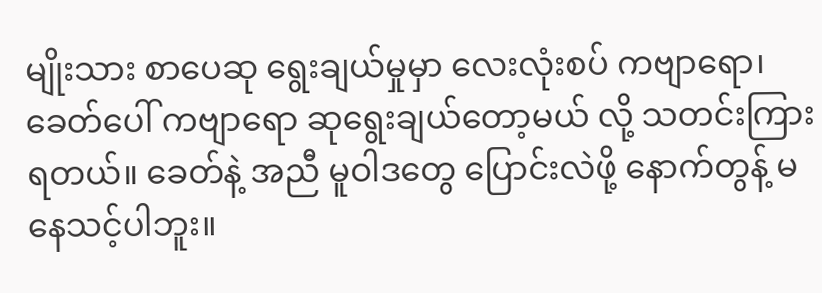မျိုးသား စာပေဆု ရွေးချယ်မှုမှာ လေးလုံးစပ် ကဗျာရော၊ ခေတ်ပေါ် ကဗျာရော ဆုရွေးချယ်တော့မယ် လို့ သတင်းကြားရတယ်။ ခေတ်နဲ့ အညီ မူဝါဒတွေ ပြောင်းလဲဖို့ နောက်တွန့် မနေသင့်ပါဘူး။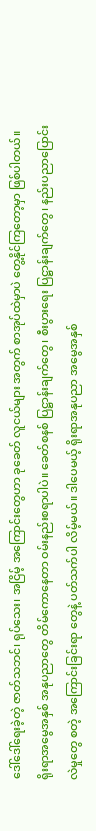ဒေါ်ဒေါ်ရေးခဲ့တဲ့ ဇာတ်သဘင်၊ ရုပ်သေး၊ အငြိမ့် အကြောင်းတွေဟာ ခုခေတ် လူငယ်များ အတွက် စာအုပ်ထဲမှာပဲ တွေ့နိုင်ကြတော့မှာ ဖြစ်ပါတယ်။ ရိုးရာအမွေအနှစ် အနုပညာတွေ တိမ်ကောနေတာ ဝမ်းနည်းစရာပါပဲ။ ခေတ်စနစ် ပြဋ္ဌာန်းချက်တွေ၊ စီးပွားရေး ပြဋ္ဌာန်းချက်တွေ၊ နည်းပညာပြောင်းလဲမှုတွေ စတဲ့ အကြောင်းခြင်းရာ တွေနဲ့ ပတ်သက်ပါ လိမ့်မယ်။ ဒါပေမယ့် ရိုးရာအနုပညာ အမွေအနှစ်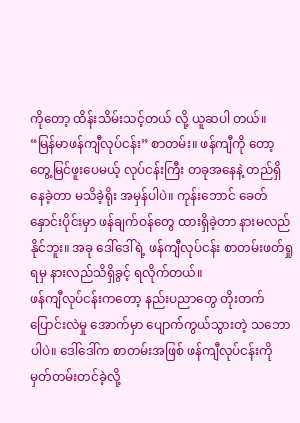ကိုတော့ ထိန်းသိမ်းသင့်တယ် လို့ ယူဆပါ တယ်။
“မြန်မာဖန်ကျီလုပ်ငန်း” စာတမ်း။ ဖန်ကျီကို တော့ တွေ့မြင်ဖူးပေမယ့် လုပ်ငန်းကြီး တခုအနေနဲ့ တည်ရှိနေခဲ့တာ မသိခဲ့ရိုး အမှန်ပါပဲ။ ကုန်းဘောင် ခေတ်နှောင်းပိုင်းမှာ ဖန်ချက်ဝန်တွေ ထားရှိခဲ့တာ နားမလည်နိုင်ဘူး။ အခု ဒေါ်ဒေါ်ရဲ့ ဖန်ကျီလုပ်ငန်း စာတမ်းဖတ်ရှုရမှ နားလည်သိရှိခွင့် ရလိုက်တယ်။
ဖန်ကျီလုပ်ငန်းကတော့ နည်းပညာတွေ တိုးတက်ပြောင်းလဲမှု အောက်မှာ ပျောက်ကွယ်သွားတဲ့ သဘောပါပဲ။ ဒေါ်ဒေါ်က စာတမ်းအဖြစ် ဖန်ကျီလုပ်ငန်းကို မှတ်တမ်းတင်ခဲ့လို့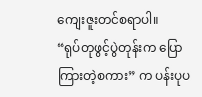ကျေးဇူးတင်စရာပါ။
“ရုပ်တုဖွင့်ပွဲတုန်းက ပြောကြားတဲ့စကား” က ပန်းပုပ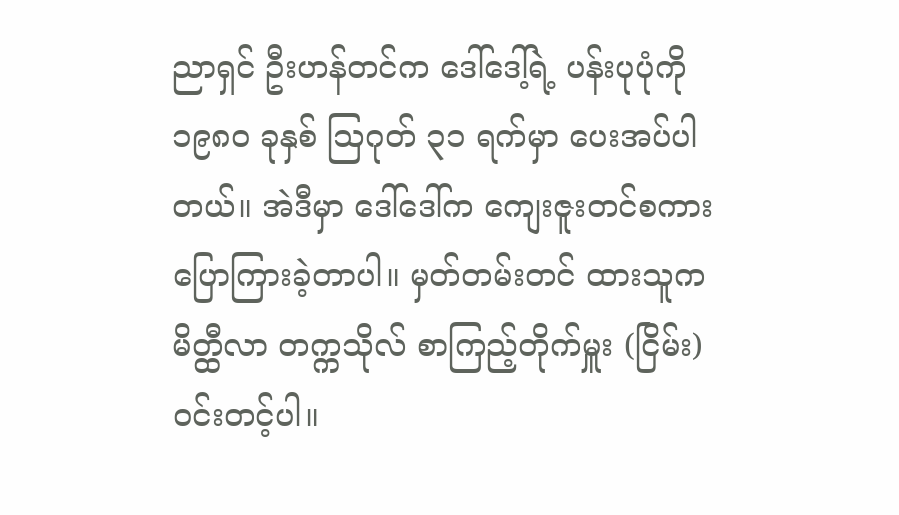ညာရှင် ဦးဟန်တင်က ဒေါ်ဒေါ့်ရဲ့ ပန်းပုပုံကို ၁၉၈၀ ခုနှစ် ဩဂုတ် ၃၁ ရက်မှာ ပေးအပ်ပါတယ်။ အဲဒီမှာ ဒေါ်ဒေါ်က ကျေးဇူးတင်စကား ပြောကြားခဲ့တာပါ။ မှတ်တမ်းတင် ထားသူက မိတ္ထီလာ တက္ကသိုလ် စာကြည့်တိုက်မှူး (ငြိမ်း) ဝင်းတင့်ပါ။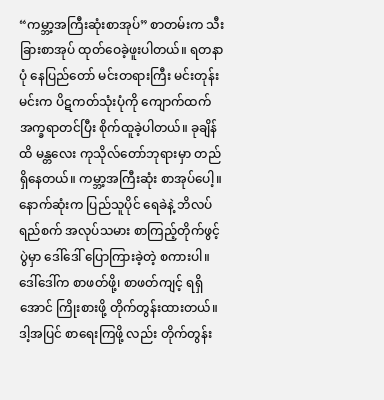“ကမ္ဘာ့အကြီးဆုံးစာအုပ်” စာတမ်းက သီးခြားစာအုပ် ထုတ်ဝေခဲ့ဖူးပါတယ်။ ရတနာပုံ နေပြည်တော် မင်းတရားကြီး မင်းတုန်းမင်းက ပိဋကတ်သုံးပုံကို ကျောက်ထက် အက္ခရာတင်ပြီး စိုက်ထူခဲ့ပါတယ်။ ခုချိန်ထိ မန္တလေး ကုသိုလ်တော်ဘုရားမှာ တည်ရှိနေတယ်။ ကမ္ဘာ့အကြီးဆုံး စာအုပ်ပေါ့။
နောက်ဆုံးက ပြည်သူပိုင် ရေခဲနဲ့ ဘိလပ်ရည်စက် အလုပ်သမား စာကြည့်တိုက်ဖွင့်ပွဲမှာ ဒေါ်ဒေါ် ပြောကြားခဲ့တဲ့ စကားပါ။ ဒေါ်ဒေါ်က စာဖတ်ဖို့၊ စာဖတ်ကျင့် ရရှိအောင် ကြိုးစားဖို့ တိုက်တွန်းထားတယ်။ ဒါ့အပြင် စာရေးကြဖို့ လည်း တိုက်တွန်း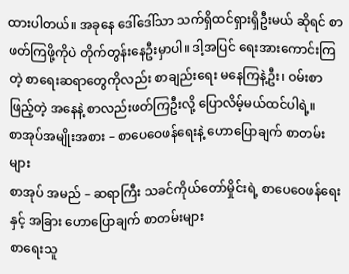ထားပါတယ်။ အခုနေ ဒေါ်ဒေါ်သာ သက်ရှိထင်ရှားရှိဦးမယ် ဆိုရင် စာဖတ်ကြဖို့ကိုပဲ တိုက်တွန်းနေဦးမှာပါ။ ဒါ့အပြင် ရေးအားကောင်းကြတဲ့ စာရေးဆရာတွေကိုလည်း စာချည်းရေး မနေကြနဲ့ဦး၊ ဝမ်းစာဖြည့်တဲ့ အနေနဲ့ စာလည်းဖတ်ကြဦးလို့ ပြောလိမ့်မယ်ထင်ပါရဲ့။
စာအုပ်အမျိုးအစား – စာပေဝေဖန်ရေးနဲ့ ဟောပြောချက် စာတမ်းများ
စာအုပ် အမည် – ဆရာကြီး သခင်ကိုယ်တော်မှိုင်းရဲ့ စာပေဝေဖန်ရေးနှင့် အခြား ဟောပြောချက် စာတမ်းများ
စာရေးသူ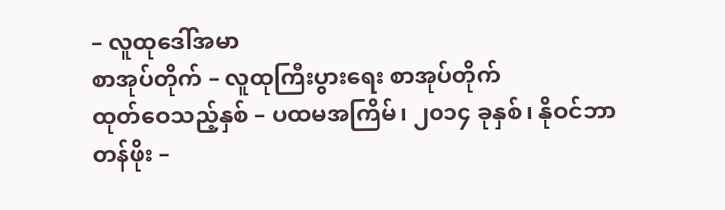– လူထုဒေါ်အမာ
စာအုပ်တိုက် – လူထုကြီးပွားရေး စာအုပ်တိုက်
ထုတ်ဝေသည့်နှစ် – ပထမအကြိမ်၊ ၂၀၁၄ ခုနှစ်၊ နိုဝင်ဘာ
တန်ဖိုး –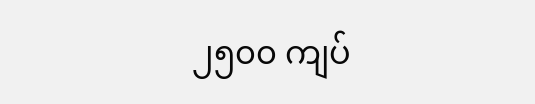၂၅၀၀ ကျပ်